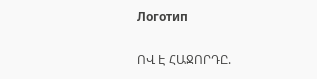Логотип

ՈՎ Է ՀԱՋՈՐԴԸ.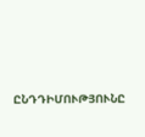ԸՆԴԴԻՄՈՒԹՅՈՒՆԸ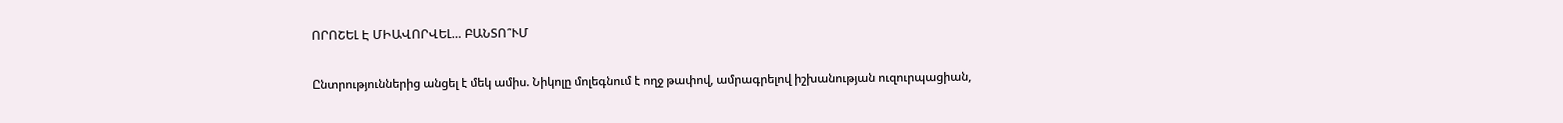ՈՐՈՇԵԼ Է ՄԻԱՎՈՐՎԵԼ… ԲԱՆՏՈ՞ՒՄ

Ընտրություններից անցել է մեկ ամիս. Նիկոլը մոլեգնում է ողջ թափով, ամրագրելով իշխանության ուզուրպացիան,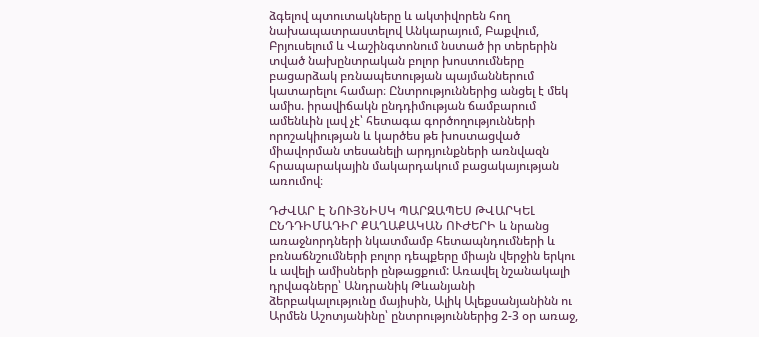ձգելով պտուտակները և ակտիվորեն հող նախապատրաստելով Անկարայում, Բաքվում, Բրյուսելում և Վաշինգտոնում նստած իր տերերին տված նախընտրական բոլոր խոստումները բացարձակ բռնապետության պայմաններում կատարելու համար։ Ընտրություններից անցել է մեկ ամիս. իրավիճակն ընդդիմության ճամբարում ամենևին լավ չէ՝ հետագա գործողությունների որոշակիության և կարծես թե խոստացված միավորման տեսանելի արդյունքների առնվազն հրապարակային մակարդակում բացակայության առումով։

ԴԺՎԱՐ Է ՆՈՒՅՆԻՍԿ ՊԱՐԶԱՊԵՍ ԹՎԱՐԿԵԼ ԸՆԴԴԻՄԱԴԻՐ ՔԱՂԱՔԱԿԱՆ ՈՒԺԵՐԻ և նրանց առաջնորդների նկատմամբ հետապնդումների և բռնաճնշումների բոլոր դեպքերը միայն վերջին երկու և ավելի ամիսների ընթացքում: Առավել նշանակալի դրվագները՝ Անդրանիկ Թևանյանի ձերբակալությունը մայիսին, Ալիկ Ալեքսանյանինն ու Արմեն Աշոտյանինը՝ ընտրություններից 2-3 օր առաջ,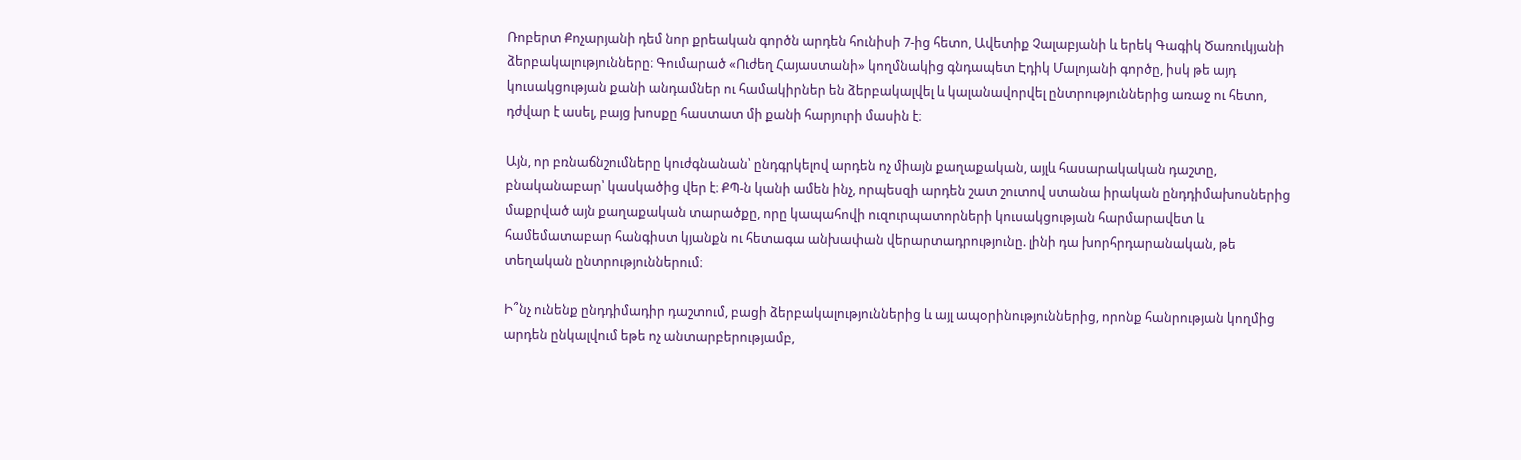Ռոբերտ Քոչարյանի դեմ նոր քրեական գործն արդեն հունիսի 7-ից հետո, Ավետիք Չալաբյանի և երեկ Գագիկ Ծառուկյանի ձերբակալությունները։ Գումարած «Ուժեղ Հայաստանի» կողմնակից գնդապետ Էդիկ Մալոյանի գործը, իսկ թե այդ կուսակցության քանի անդամներ ու համակիրներ են ձերբակալվել և կալանավորվել ընտրություններից առաջ ու հետո, դժվար է ասել, բայց խոսքը հաստատ մի քանի հարյուրի մասին է։

Այն, որ բռնաճնշումները կուժգնանան՝ ընդգրկելով արդեն ոչ միայն քաղաքական, այլև հասարակական դաշտը, բնականաբար՝ կասկածից վեր է։ ՔՊ-ն կանի ամեն ինչ, որպեսզի արդեն շատ շուտով ստանա իրական ընդդիմախոսներից մաքրված այն քաղաքական տարածքը, որը կապահովի ուզուրպատորների կուսակցության հարմարավետ և համեմատաբար հանգիստ կյանքն ու հետագա անխափան վերարտադրությունը. լինի դա խորհրդարանական, թե տեղական ընտրություններում։

Ի՞նչ ունենք ընդդիմադիր դաշտում, բացի ձերբակալություններից և այլ ապօրինություններից, որոնք հանրության կողմից արդեն ընկալվում եթե ոչ անտարբերությամբ,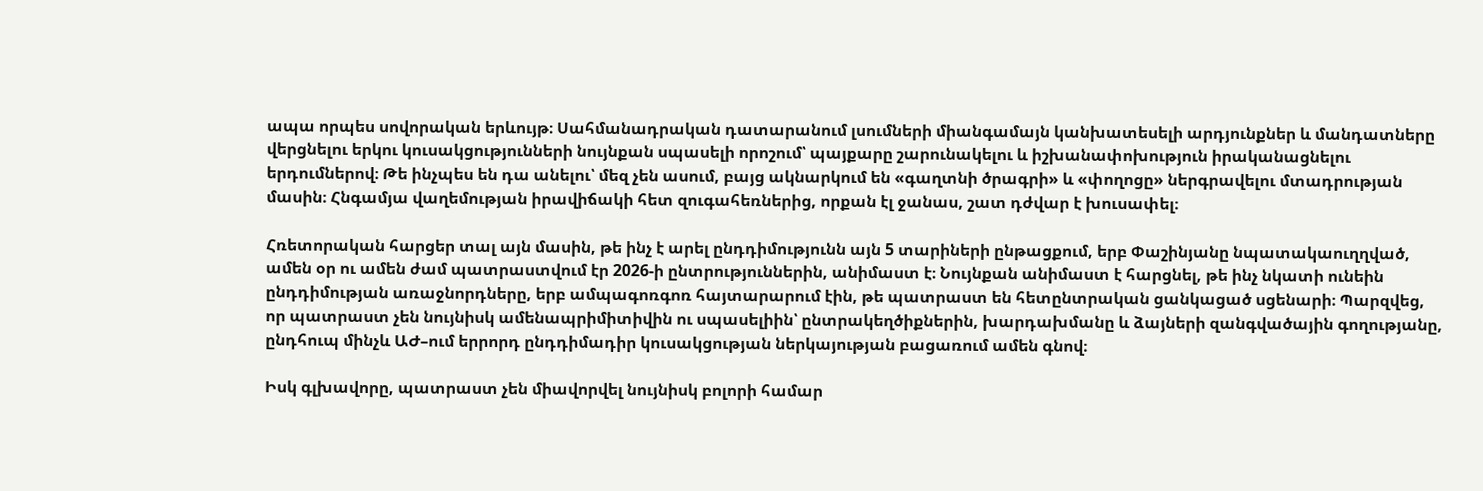ապա որպես սովորական երևույթ։ Սահմանադրական դատարանում լսումների միանգամայն կանխատեսելի արդյունքներ և մանդատները վերցնելու երկու կուսակցությունների նույնքան սպասելի որոշում՝ պայքարը շարունակելու և իշխանափոխություն իրականացնելու երդումներով։ Թե ինչպես են դա անելու՝ մեզ չեն ասում, բայց ակնարկում են «գաղտնի ծրագրի» և «փողոցը» ներգրավելու մտադրության մասին։ Հնգամյա վաղեմության իրավիճակի հետ զուգահեռներից, որքան էլ ջանաս, շատ դժվար է խուսափել։

Հռետորական հարցեր տալ այն մասին, թե ինչ է արել ընդդիմությունն այն 5 տարիների ընթացքում, երբ Փաշինյանը նպատակաուղղված, ամեն օր ու ամեն ժամ պատրաստվում էր 2026-ի ընտրություններին, անիմաստ է։ Նույնքան անիմաստ է հարցնել, թե ինչ նկատի ունեին ընդդիմության առաջնորդները, երբ ամպագոռգոռ հայտարարում էին, թե պատրաստ են հետընտրական ցանկացած սցենարի։ Պարզվեց, որ պատրաստ չեն նույնիսկ ամենապրիմիտիվին ու սպասելիին՝ ընտրակեղծիքներին, խարդախմանը և ձայների զանգվածային գողությանը, ընդհուպ մինչև ԱԺ–ում երրորդ ընդդիմադիր կուսակցության ներկայության բացառում ամեն գնով։

Իսկ գլխավորը, պատրաստ չեն միավորվել նույնիսկ բոլորի համար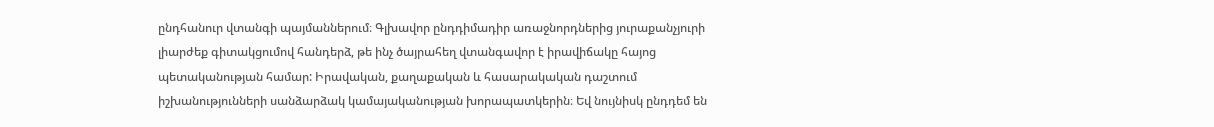ընդհանուր վտանգի պայմաններում։ Գլխավոր ընդդիմադիր առաջնորդներից յուրաքանչյուրի լիարժեք գիտակցումով հանդերձ, թե ինչ ծայրահեղ վտանգավոր է իրավիճակը հայոց պետականության համար: Իրավական, քաղաքական և հասարակական դաշտում իշխանությունների սանձարձակ կամայականության խորապատկերին։ Եվ նույնիսկ ընդդեմ են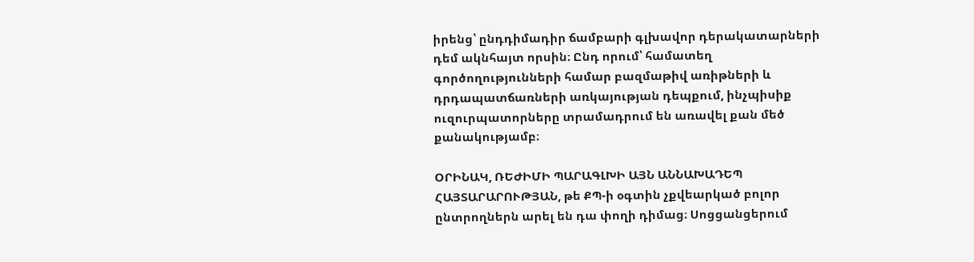իրենց՝ ընդդիմադիր ճամբարի գլխավոր դերակատարների դեմ ակնհայտ որսին։ Ընդ որում՝ համատեղ գործողությունների համար բազմաթիվ առիթների և դրդապատճառների առկայության դեպքում, ինչպիսիք ուզուրպատորները տրամադրում են առավել քան մեծ քանակությամբ։

ՕՐԻՆԱԿ, ՌԵԺԻՄԻ ՊԱՐԱԳԼԽԻ ԱՅՆ ԱՆՆԱԽԱԴԵՊ ՀԱՅՏԱՐԱՐՈՒԹՅԱՆ, թե ՔՊ-ի օգտին չքվեարկած բոլոր ընտրողներն արել են դա փողի դիմաց։ Սոցցանցերում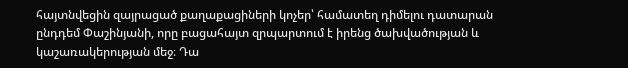հայտնվեցին զայրացած քաղաքացիների կոչեր՝ համատեղ դիմելու դատարան ընդդեմ Փաշինյանի, որը բացահայտ զրպարտում է իրենց ծախվածության և կաշառակերության մեջ։ Դա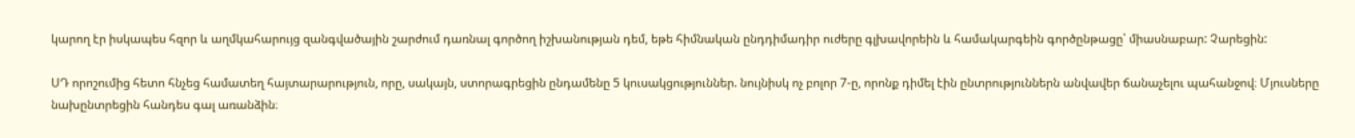կարող էր իսկապես հզոր և աղմկահարույց զանգվածային շարժում դառնալ գործող իշխանության դեմ, եթե հիմնական ընդդիմադիր ուժերը գլխավորեին և համակարգեին գործընթացը՝ միասնաբար: Չարեցին:

ՍԴ որոշումից հետո հնչեց համատեղ հայտարարություն, որը, սակայն, ստորագրեցին ընդամենը 5 կուսակցություններ. նույնիսկ ոչ բոլոր 7-ը, որոնք դիմել էին ընտրություններն անվավեր ճանաչելու պահանջով։ Մյուսները նախընտրեցին հանդես գալ առանձին։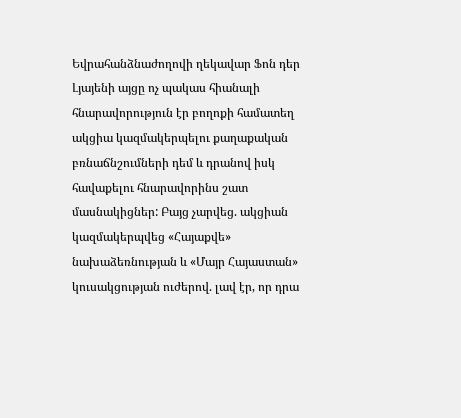Եվրահանձնաժողովի ղեկավար Ֆոն դեր Լյայենի այցը ոչ պակաս հիանալի հնարավորություն էր բողոքի համատեղ ակցիա կազմակերպելու քաղաքական բռնաճնշումների դեմ և դրանով իսկ հավաքելու հնարավորինս շատ մասնակիցներ: Բայց չարվեց. ակցիան կազմակերպվեց «Հայաքվե» նախաձեռնության և «Մայր Հայաստան» կուսակցության ուժերով. լավ էր, որ դրա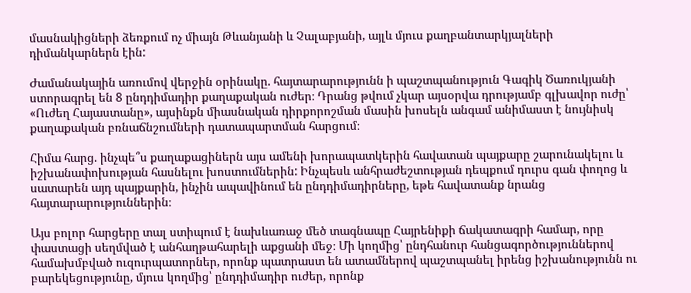մասնակիցների ձեռքում ոչ միայն Թևանյանի և Չալաբյանի, այլև մյուս քաղբանտարկյալների դիմանկարներն էին:

Ժամանակային առումով վերջին օրինակը. հայտարարությունն ի պաշտպանություն Գագիկ Ծառուկյանի ստորագրել են 8 ընդդիմադիր քաղաքական ուժեր։ Դրանց թվում չկար այսօրվա դրությամբ գլխավոր ուժը՝ «Ուժեղ Հայաստանը», այսինքն միասնական դիրքորոշման մասին խոսելն անգամ անիմաստ է նույնիսկ քաղաքական բռնաճնշումների դատապարտման հարցում։

Հիմա հարց. ինչպե՞ս քաղաքացիներն այս ամենի խորապատկերին հավատան պայքարը շարունակելու և իշխանափոխության հասնելու խոստումներին: Ինչպեսև անհրաժեշտության դեպքում դուրս գան փողոց և սատարեն այդ պայքարին, ինչին ապավինում են ընդդիմադիրները, եթե հավատանք նրանց հայտարարություններին։

Այս բոլոր հարցերը տալ ստիպում է նախևառաջ մեծ տագնապը Հայրենիքի ճակատագրի համար, որը փաստացի սեղմված է անհաղթահարելի աքցանի մեջ։ Մի կողմից՝ ընդհանուր հանցագործություններով համախմբված ուզուրպատորներ, որոնք պատրաստ են ատամներով պաշտպանել իրենց իշխանությունն ու բարեկեցությունը, մյուս կողմից՝ ընդդիմադիր ուժեր, որոնք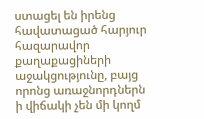ստացել են իրենց հավատացած հարյուր հազարավոր քաղաքացիների աջակցությունը, բայց որոնց առաջնորդներն ի վիճակի չեն մի կողմ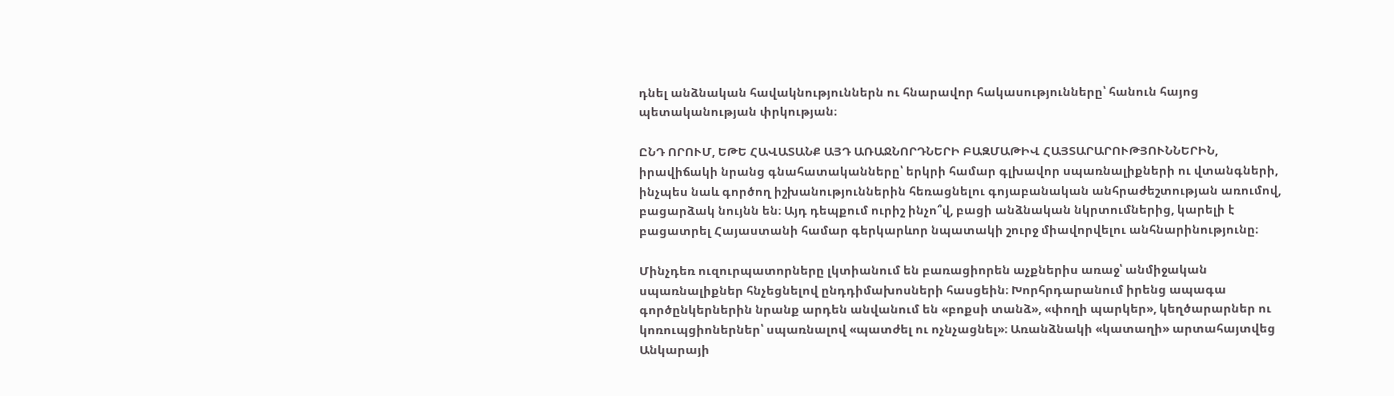դնել անձնական հավակնություններն ու հնարավոր հակասությունները՝ հանուն հայոց պետականության փրկության։

ԸՆԴ ՈՐՈՒՄ, ԵԹԵ ՀԱՎԱՏԱՆՔ ԱՅԴ ԱՌԱՋՆՈՐԴՆԵՐԻ ԲԱԶՄԱԹԻՎ ՀԱՅՏԱՐԱՐՈՒԹՅՈՒՆՆԵՐԻՆ, իրավիճակի նրանց գնահատականները՝ երկրի համար գլխավոր սպառնալիքների ու վտանգների, ինչպես նաև գործող իշխանություններին հեռացնելու գոյաբանական անհրաժեշտության առումով, բացարձակ նույնն են։ Այդ դեպքում ուրիշ ինչո՞վ, բացի անձնական նկրտումներից, կարելի է բացատրել Հայաստանի համար գերկարևոր նպատակի շուրջ միավորվելու անհնարինությունը։

Մինչդեռ ուզուրպատորները լկտիանում են բառացիորեն աչքներիս առաջ՝ անմիջական սպառնալիքներ հնչեցնելով ընդդիմախոսների հասցեին։ Խորհրդարանում իրենց ապագա գործընկերներին նրանք արդեն անվանում են «բոքսի տանձ», «փողի պարկեր», կեղծարարներ ու կոռուպցիոներներ՝ սպառնալով «պատժել ու ոչնչացնել»։ Առանձնակի «կատաղի» արտահայտվեց Անկարայի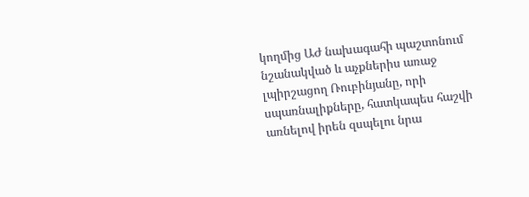կողմից ԱԺ նախագահի պաշտոնում նշանակված և աչքներիս առաջ լպիրշացող Ռուբինյանը, որի սպառնալիքները, հատկապես հաշվի առնելով իրեն զսպելու նրա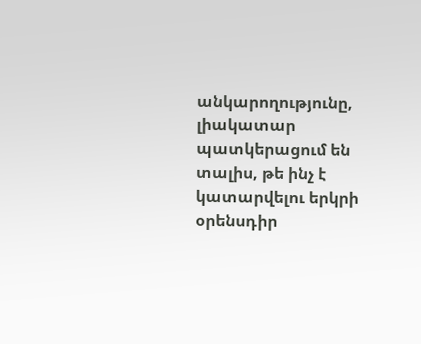անկարողությունը, լիակատար պատկերացում են տալիս, թե ինչ է կատարվելու երկրի օրենսդիր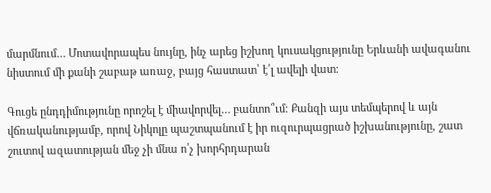մարմնում… Մոտավորապես նույնը, ինչ արեց իշխող կուսակցությունը Երևանի ավագանու նիստում մի քանի շաբաթ առաջ, բայց հաստատ՝ է՛լ ավելի վատ։

Գուցե ընդդիմությունը որոշել է միավորվել… բանտո՞ւմ։ Քանզի այս տեմպերով և այն վճռականությամբ, որով Նիկոլը պաշտպանում է իր ուզուրպացրած իշխանությունը, շատ շուտով ազատության մեջ չի մնա ո՛չ խորհրդարան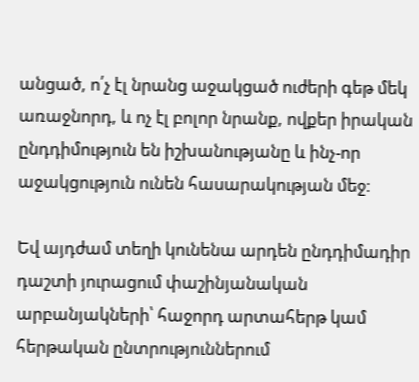անցած, ո՛չ էլ նրանց աջակցած ուժերի գեթ մեկ առաջնորդ, և ոչ էլ բոլոր նրանք, ովքեր իրական ընդդիմություն են իշխանությանը և ինչ-որ աջակցություն ունեն հասարակության մեջ։

Եվ այդժամ տեղի կունենա արդեն ընդդիմադիր դաշտի յուրացում փաշինյանական արբանյակների՝ հաջորդ արտահերթ կամ հերթական ընտրություններում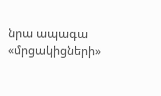նրա ապագա «մրցակիցների»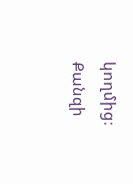կողմից։ Քանզի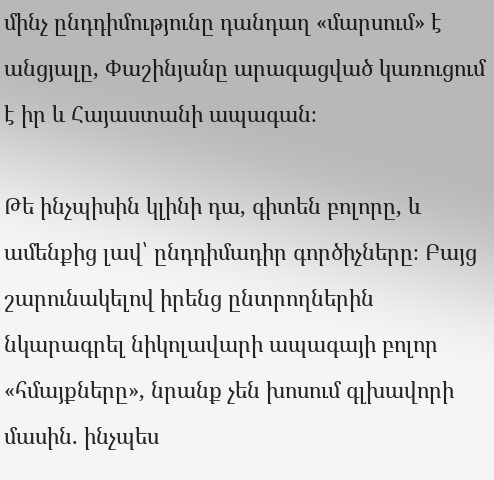մինչ ընդդիմությունը դանդաղ «մարսում» է անցյալը, Փաշինյանը արագացված կառուցում է իր և Հայաստանի ապագան։

Թե ինչպիսին կլինի դա, գիտեն բոլորը, և ամենքից լավ՝ ընդդիմադիր գործիչները։ Բայց շարունակելով իրենց ընտրողներին նկարագրել նիկոլավարի ապագայի բոլոր «հմայքները», նրանք չեն խոսում գլխավորի մասին. ինչպես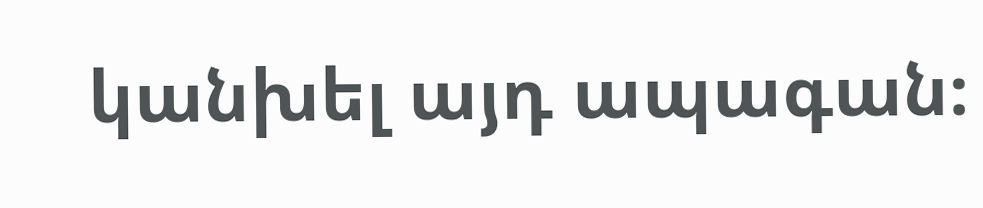կանխել այդ ապագան։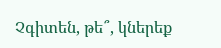Չգիտեն, թե՞, կներեք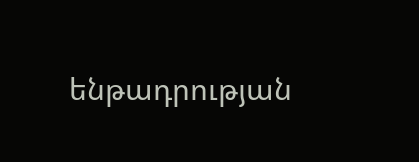ենթադրության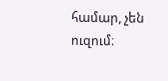համար, չեն ուզում։